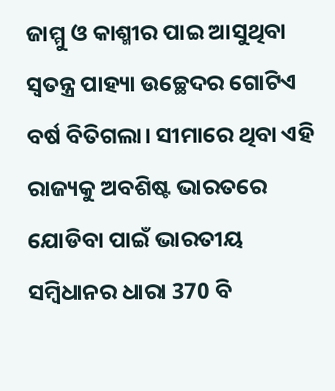ଜାମ୍ମୁ ଓ କାଶ୍ମୀର ପାଇ ଆସୁଥିବା ସ୍ବତନ୍ତ୍ର ପାହ୍ୟା ଉଚ୍ଛେଦର ଗୋଟିଏ ବର୍ଷ ବିତିଗଲା। ସୀମାରେ ଥିବା ଏହି ରାଜ୍ୟକୁ ଅବଶିଷ୍ଟ ଭାରତରେ ଯୋଡିବା ପାଇଁ ଭାରତୀୟ ସମ୍ବିଧାନର ଧାରା 370 ବି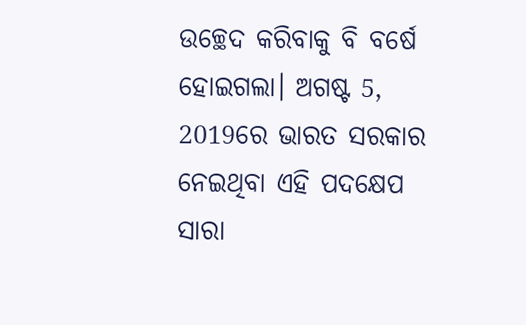ଉଚ୍ଛେଦ କରିବାକୁ ବି ବର୍ଷେ ହୋଇଗଲା। ଅଗଷ୍ଟ 5, 2019ରେ ଭାରତ ସରକାର ନେଇଥିବା ଏହି ପଦକ୍ଷେପ ସାରା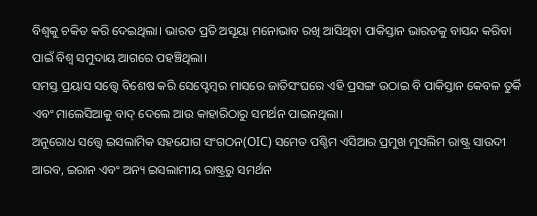ବିଶ୍ବକୁ ଚକିତ କରି ଦେଇଥିଲା। ଭାରତ ପ୍ରତି ଅସୂୟା ମନୋଭାବ ରଖି ଆସିଥିବା ପାକିସ୍ତାନ ଭାରତକୁ ବାସନ୍ଦ କରିବା ପାଇଁ ବିଶ୍ବ ସମୁଦାୟ ଆଗରେ ପହଞ୍ଚିଥିଲା।
ସମସ୍ତ ପ୍ରୟାସ ସତ୍ତ୍ବେ ବିଶେଷ କରି ସେପ୍ଟେମ୍ବର ମାସରେ ଜାତିସଂଘରେ ଏହି ପ୍ରସଙ୍ଗ ଉଠାଇ ବି ପାକିସ୍ତାନ କେବଳ ତୁର୍କି ଏବଂ ମାଲେସିଆକୁ ବାଦ୍ ଦେଲେ ଆଉ କାହାରିଠାରୁ ସମର୍ଥନ ପାଇନଥିଲା।
ଅନୁରୋଧ ସତ୍ତ୍ବେ ଇସଲାମିକ ସହଯୋଗ ସଂଗଠନ(OIC) ସମେତ ପଶ୍ଚିମ ଏସିଆର ପ୍ରମୁଖ ମୁସଲିମ ରାଷ୍ଟ୍ର ସାଉଦୀ ଆରବ, ଇରାନ ଏବଂ ଅନ୍ୟ ଇସଲାମୀୟ ରାଷ୍ଟ୍ରରୁ ସମର୍ଥନ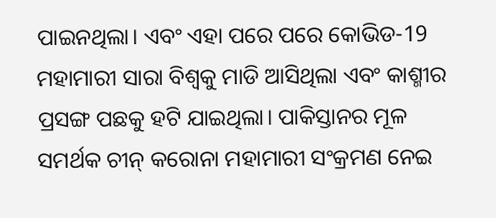ପାଇନଥିଲା। ଏବଂ ଏହା ପରେ ପରେ କୋଭିଡ-19 ମହାମାରୀ ସାରା ବିଶ୍ବକୁ ମାଡି ଆସିଥିଲା ଏବଂ କାଶ୍ମୀର ପ୍ରସଙ୍ଗ ପଛକୁ ହଟି ଯାଇଥିଲା। ପାକିସ୍ତାନର ମୂଳ ସମର୍ଥକ ଚୀନ୍ କରୋନା ମହାମାରୀ ସଂକ୍ରମଣ ନେଇ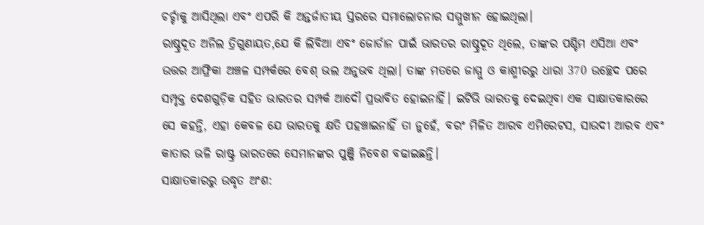ଚର୍ଚ୍ଚାକୁ ଆସିଥିଲା ଏବଂ ଏପରି କି ଅନ୍ତର୍ଜାତୀୟ ସ୍ତରରେ ସମାଲୋଚନାର ସମ୍ମୁଖୀନ ହୋଇଥିଲା।
ରାଷ୍ଚ୍ରଦୂତ ଅନିଲ ତ୍ରିଗୁଣାୟତ,ଯେ କି ଲିବିଆ ଏବଂ ଜୋର୍ଡାନ ପାଇଁ ଭାରତର ରାଷ୍ଚ୍ରଦୂତ ଥିଲେ, ତାଙ୍କର ପଶ୍ଚିମ ଏସିଆ ଏବଂ ଉତ୍ତର ଆଫ୍ରିକା ଅଞ୍ଚଳ ସମ୍ପର୍କରେ ବେଶ୍ ଭଲ ଅନୁଭବ ଥିଲା। ତାଙ୍କ ମତରେ ଜାମ୍ମୁ ଓ କାଶ୍ମୀରରୁ ଧାରା 370 ଉଚ୍ଛେଦ ପରେ ସମ୍ପୃକ୍ତ ଦେଶଗୁଡ଼ିକ ସହିତ ଭାରତର ସମ୍ପର୍କ ଆଦୌ ପ୍ରଭାବିତ ହୋଇନାହିଁ। ଇଟିଭି ଭାରତକୁ ଦେଇଥିବା ଏକ ସାକ୍ଷାତକାରରେ ସେ କହନ୍ତି, ଏହା କେବଳ ଯେ ଭାରତକୁ କ୍ଷତି ପହଞ୍ଚାଇନାହିଁ ତା ନୁହେଁ, ବରଂ ମିଳିତ ଆରବ ଏମିରେଟସ, ସାଉଦୀ ଆରବ ଏବଂ କାତାର ଭଳି ରାଷ୍ଟ୍ର ଭାରତରେ ସେମାନଙ୍କର ପୁଞ୍ଜି ନିବେଶ ବଢାଇଛନ୍ତି।
ସାକ୍ଷାତକାରରୁ ଉଦ୍ଧୃତ ଅଂଶ: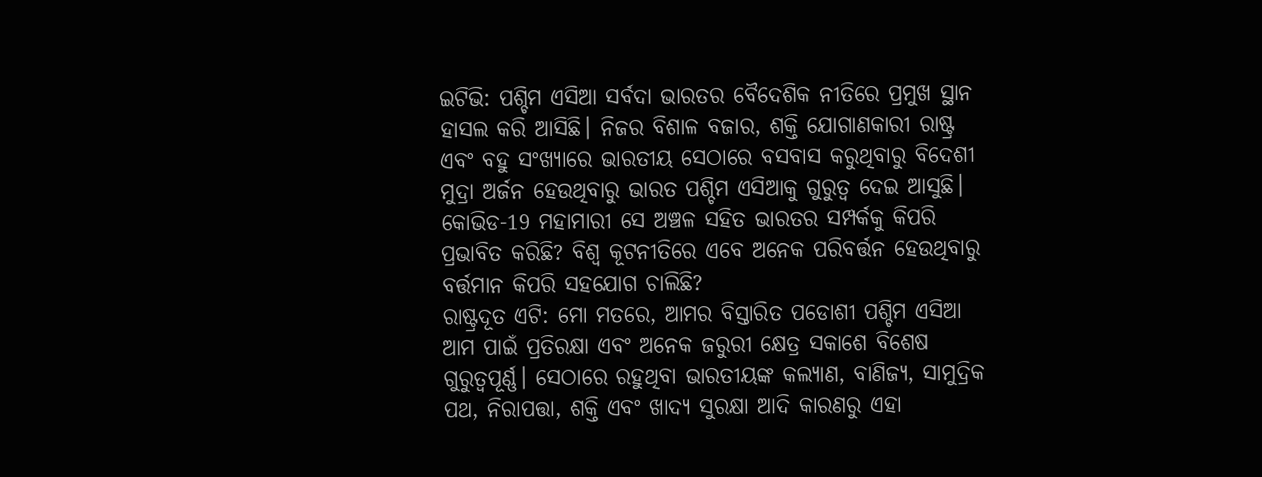ଇଟିଭି: ପଶ୍ଚିମ ଏସିଆ ସର୍ବଦା ଭାରତର ବୈଦେଶିକ ନୀତିରେ ପ୍ରମୁଖ ସ୍ଥାନ ହାସଲ କରି ଆସିଛି। ନିଜର ବିଶାଳ ବଜାର, ଶକ୍ତି ଯୋଗାଣକାରୀ ରାଷ୍ଟ୍ର ଏବଂ ବହୁ ସଂଖ୍ୟାରେ ଭାରତୀୟ ସେଠାରେ ବସବାସ କରୁଥିବାରୁ ବିଦେଶୀ ମୁଦ୍ରା ଅର୍ଜନ ହେଉଥିବାରୁ ଭାରତ ପଶ୍ଚିମ ଏସିଆକୁ ଗୁରୁତ୍ବ ଦେଇ ଆସୁଛି। କୋଭିଡ-19 ମହାମାରୀ ସେ ଅଞ୍ଚଳ ସହିତ ଭାରତର ସମ୍ପର୍କକୁ କିପରି ପ୍ରଭାବିତ କରିଛି? ବିଶ୍ବ କୂଟନୀତିରେ ଏବେ ଅନେକ ପରିବର୍ତ୍ତନ ହେଉଥିବାରୁ ବର୍ତ୍ତମାନ କିପରି ସହଯୋଗ ଚାଲିଛି?
ରାଷ୍ଟ୍ରଦୂତ ଏଟି: ମୋ ମତରେ, ଆମର ବିସ୍ତାରିତ ପଡୋଶୀ ପଶ୍ଚିମ ଏସିଆ ଆମ ପାଇଁ ପ୍ରତିରକ୍ଷା ଏବଂ ଅନେକ ଜରୁରୀ କ୍ଷେତ୍ର ସକାଶେ ବିଶେଷ ଗୁରୁତ୍ବପୂର୍ଣ୍ଣ। ସେଠାରେ ରହୁଥିବା ଭାରତୀୟଙ୍କ କଲ୍ୟାଣ, ବାଣିଜ୍ୟ, ସାମୁଦ୍ରିକ ପଥ, ନିରାପତ୍ତା, ଶକ୍ତି ଏବଂ ଖାଦ୍ୟ ସୁରକ୍ଷା ଆଦି କାରଣରୁ ଏହା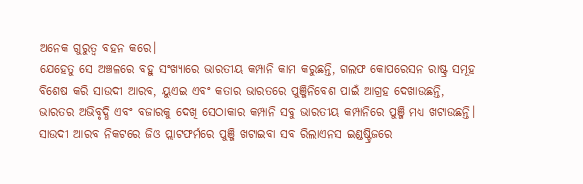ଅନେକ ଗୁରୁତ୍ବ ବହନ କରେ।
ଯେହେତୁ ସେ ଅଞ୍ଚଳରେ ବହୁ ସଂଖ୍ୟାରେ ଭାରତୀୟ କମ୍ପାନି କାମ କରୁଛନ୍ତି, ଗଲଫ କୋପରେସନ ରାଷ୍ଟ୍ର ସମୂହ ବିଶେଷ କରି ସାଉଦୀ ଆରବ, ୟୁଏଇ ଏବଂ କତାର ଭାରତରେ ପୁଞ୍ଜିନିବେଶ ପାଇଁ ଆଗ୍ରହ ଦେଖାଉଛନ୍ତି, ଭାରତର ଅଭିବୃଦ୍ଧି ଏବଂ ବଜାରକୁ ଦେଖି ସେଠାକାର କମ୍ପାନି ସବୁ ଭାରତୀୟ କମ୍ପାନିରେ ପୁଞ୍ଜି ମଧ୍ୟ ଖଟାଉଛନ୍ତି। ସାଉଦୀ ଆରବ ନିକଟରେ ଜିଓ ପ୍ଲାଟଫର୍ମରେ ପୁଞ୍ଜି ଖଟାଇବା ସବ ରିଲାଏନସ ଇଣ୍ଡଷ୍ଟ୍ରିଜରେ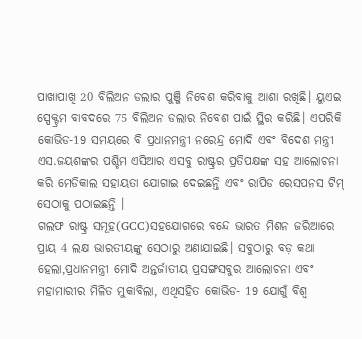ପାଖାପାଖି 20 ବିଲିଅନ ଡଲାର ପୁଞ୍ଜି ନିବେଶ କରିବାକୁ ଆଶା ରଖିଛି। ୟୁଏଇ ସ୍ପେକ୍ଟ୍ରମ ବାବଦରେ 75 ବିଲିଅନ ଡଲାର ନିବେଶ ପାଇଁ ସ୍ଥିର କରିଛି। ଏପରିକି କୋଭିଡ-19 ସମୟରେ ବି ପ୍ରଧାନମନ୍ତ୍ରୀ ନରେନ୍ଦ୍ର ମୋଦି ଏବଂ ବିଦେଶ ମନ୍ତ୍ରୀ ଏସ.ଜୟଶଙ୍କର ପଶ୍ଚିମ ଏସିଆର ଏସବୁ ରାଷ୍ଟ୍ରର ପ୍ରତିପକ୍ଷଙ୍କ ସହ ଆଲୋଚନା କରି ମେଡିକାଲ ସହାୟତା ଯୋଗାଇ ଦେଇଛନ୍ତି ଏବଂ ରାପିଡ ରେସପନସ ଟିମ୍ ସେଠାକୁ ପଠାଇଛନ୍ତି ।
ଗଲଫ ରାଷ୍ଟ୍ର ସମୂହ(GCC)ସହଯୋଗରେ ବନ୍ଦେ ଭାରତ ମିଶନ ଜରିଆରେ ପ୍ରାୟ 4 ଲକ୍ଷ ଭାରତୀୟଙ୍କୁ ସେଠାରୁ ଅଣାଯାଇଛି। ସବୁଠାରୁ ବଡ଼ କଥା ହେଲା,ପ୍ରଧାନମନ୍ତ୍ରୀ ମୋଦି ଅନ୍ତର୍ଜାତୀୟ ପ୍ରସଙ୍ଗସବୁର ଆଲୋଚନା ଏବଂ ମହାମାରୀର ମିଳିତ ମୁକାବିଲା, ଏଥିସହିତ କୋଭିଡ- 19 ଯୋଗୁଁ ବିଶ୍ବ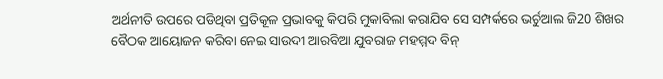ଅର୍ଥନୀତି ଉପରେ ପଡିଥିବା ପ୍ରତିକୂଳ ପ୍ରଭାବକୁ କିପରି ମୁକାବିଲା କରାଯିବ ସେ ସମ୍ପର୍କରେ ଭର୍ଚୁଆଲ ଜି20 ଶିଖର ବୈଠକ ଆୟୋଜନ କରିବା ନେଇ ସାଉଦୀ ଆରବିଆ ଯୁବରାଜ ମହମ୍ମଦ ବିନ୍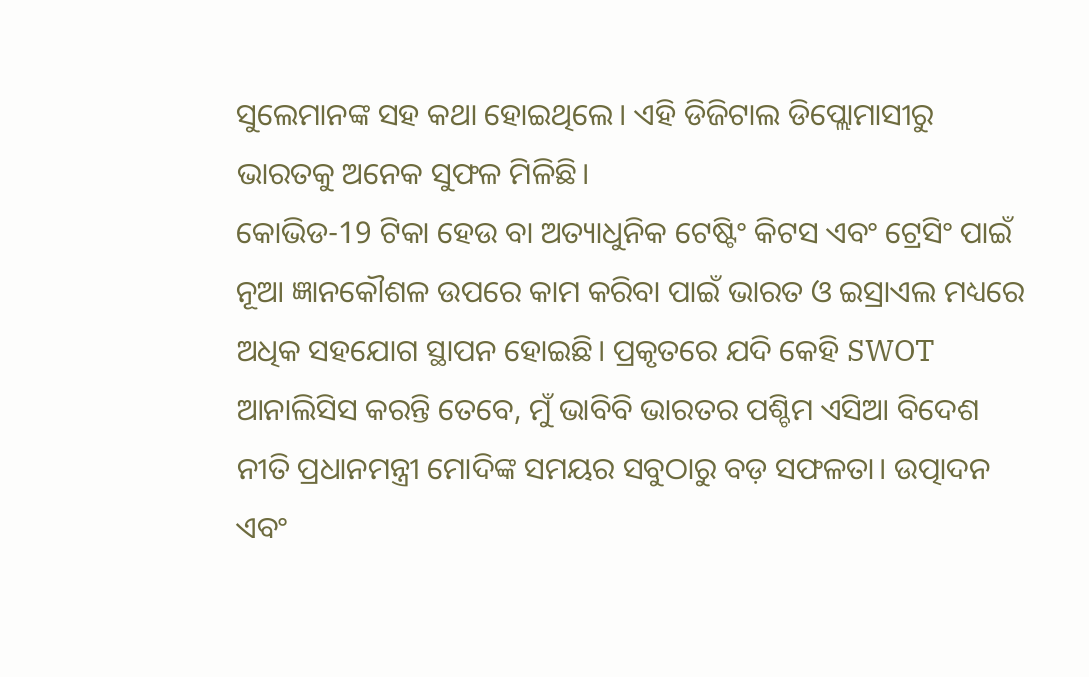ସୁଲେମାନଙ୍କ ସହ କଥା ହୋଇଥିଲେ। ଏହି ଡିଜିଟାଲ ଡିପ୍ଲୋମାସୀରୁ ଭାରତକୁ ଅନେକ ସୁଫଳ ମିଳିଛି।
କୋଭିଡ-19 ଟିକା ହେଉ ବା ଅତ୍ୟାଧୁନିକ ଟେଷ୍ଟିଂ କିଟସ ଏବଂ ଟ୍ରେସିଂ ପାଇଁ ନୂଆ ଜ୍ଞାନକୌଶଳ ଉପରେ କାମ କରିବା ପାଇଁ ଭାରତ ଓ ଇସ୍ରାଏଲ ମଧ୍ୟରେ ଅଧିକ ସହଯୋଗ ସ୍ଥାପନ ହୋଇଛି। ପ୍ରକୃତରେ ଯଦି କେହି SWOT ଆନାଲିସିସ କରନ୍ତି ତେବେ, ମୁଁ ଭାବିବି ଭାରତର ପଶ୍ଚିମ ଏସିଆ ବିଦେଶ ନୀତି ପ୍ରଧାନମନ୍ତ୍ରୀ ମୋଦିଙ୍କ ସମୟର ସବୁଠାରୁ ବଡ଼ ସଫଳତା। ଉତ୍ପାଦନ ଏବଂ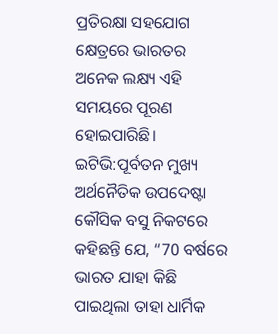ପ୍ରତିରକ୍ଷା ସହଯୋଗ କ୍ଷେତ୍ରରେ ଭାରତର ଅନେକ ଲକ୍ଷ୍ୟ ଏହି ସମୟରେ ପୂରଣ ହୋଇପାରିଛି।
ଇଟିଭି:ପୂର୍ବତନ ମୁଖ୍ୟ ଅର୍ଥନୈତିକ ଉପଦେଷ୍ଟା କୌସିକ ବସୁ ନିକଟରେ କହିଛନ୍ତି ଯେ, “70 ବର୍ଷରେ ଭାରତ ଯାହା କିଛି ପାଇଥିଲା ତାହା ଧାର୍ମିକ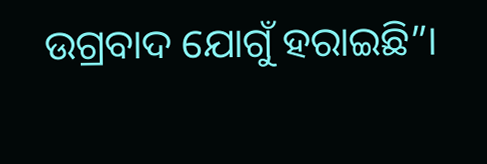ଉଗ୍ରବାଦ ଯୋଗୁଁ ହରାଇଛି”।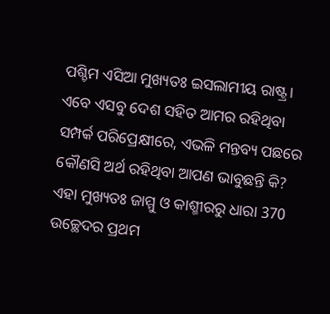ପଶ୍ଚିମ ଏସିଆ ମୁଖ୍ୟତଃ ଇସଲାମୀୟ ରାଷ୍ଟ୍ର। ଏବେ ଏସବୁ ଦେଶ ସହିତ ଆମର ରହିଥିବା ସମ୍ପର୍କ ପରିପ୍ରେକ୍ଷୀରେ, ଏଭଳି ମନ୍ତବ୍ୟ ପଛରେ କୌଣସି ଅର୍ଥ ରହିଥିବା ଆପଣ ଭାବୁଛନ୍ତି କି? ଏହା ମୁଖ୍ୟତଃ ଜାମ୍ମୁ ଓ କାଶ୍ମୀରରୁ ଧାରା 370 ଉଚ୍ଛେଦର ପ୍ରଥମ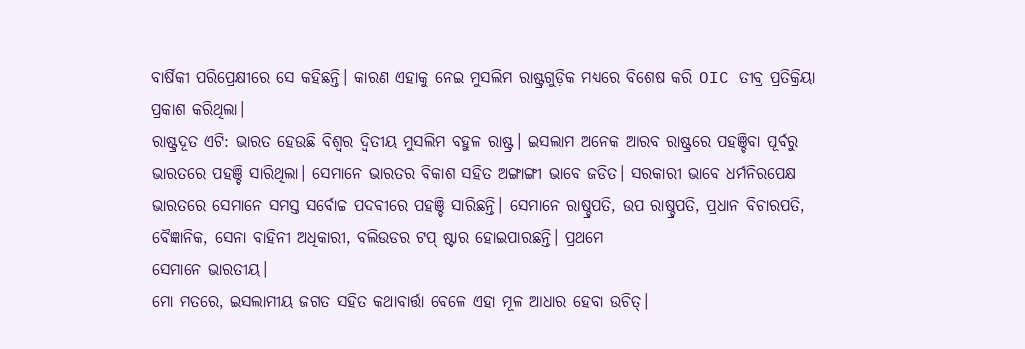ବାର୍ଷିକୀ ପରିପ୍ରେକ୍ଷୀରେ ସେ କହିଛନ୍ତି। କାରଣ ଏହାକୁ ନେଇ ମୁସଲିମ ରାଷ୍ଟ୍ରଗୁଡ଼ିକ ମଧ୍ୟରେ ବିଶେଷ କରି OIC ତୀବ୍ର ପ୍ରତିକ୍ରିୟା ପ୍ରକାଶ କରିଥିଲା।
ରାଷ୍ଟ୍ରଦୂତ ଏଟି: ଭାରତ ହେଉଛି ବିଶ୍ବର ଦ୍ବିତୀୟ ମୁସଲିମ ବହୁଳ ରାଷ୍ଟ୍ର। ଇସଲାମ ଅନେକ ଆରବ ରାଷ୍ଟ୍ରରେ ପହଞ୍ଚିବା ପୂର୍ବରୁ ଭାରତରେ ପହଞ୍ଚି ସାରିଥିଲା। ସେମାନେ ଭାରତର ବିକାଶ ସହିତ ଅଙ୍ଗାଙ୍ଗୀ ଭାବେ ଜଡିତ। ସରକାରୀ ଭାବେ ଧର୍ମନିରପେକ୍ଷ ଭାରତରେ ସେମାନେ ସମସ୍ତ ସର୍ବୋଚ୍ଚ ପଦବୀରେ ପହଞ୍ଚି ସାରିଛନ୍ତି। ସେମାନେ ରାଷ୍ଚ୍ରପତି, ଉପ ରାଷ୍ଚ୍ରପତି, ପ୍ରଧାନ ବିଚାରପତି, ବୈଜ୍ଞାନିକ, ସେନା ବାହିନୀ ଅଧିକାରୀ, ବଲିଉଡର ଟପ୍ ଷ୍ଟାର ହୋଇପାରଛନ୍ତି। ପ୍ରଥମେ
ସେମାନେ ଭାରତୀୟ।
ମୋ ମତରେ, ଇସଲାମୀୟ ଜଗତ ସହିତ କଥାବାର୍ତ୍ତା ବେଳେ ଏହା ମୂଳ ଆଧାର ହେବା ଉଚିତ୍।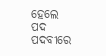ହେଲେ ପଦ ପଦବୀରେ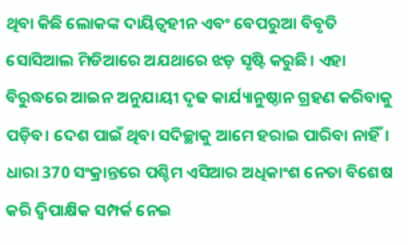ଥିବା କିଛି ଲୋକଙ୍କ ଦାୟିତ୍ବହୀନ ଏବଂ ବେପରୁଆ ବିବୃତି ସୋସିଆଲ ମିଡିଆରେ ଅଯଥାରେ ଝଡ଼ ସୃଷ୍ଟି କରୁଛି। ଏହା ବିରୁଦ୍ଧରେ ଆଇନ ଅନୁଯାୟୀ ଦୃଢ କାର୍ଯ୍ୟାନୁଷ୍ଠାନ ଗ୍ରହଣ କରିବାକୁ ପଡ଼ିବ। ଦେଶ ପାଇଁ ଥିବା ସଦିଚ୍ଛାକୁ ଆମେ ହରାଇ ପାରିବା ନାହିଁ।
ଧାରା 370 ସଂକ୍ରାନ୍ତରେ ପଶ୍ଚିମ ଏସିଆର ଅଧିକାଂଶ ନେତା ବିଶେଷ କରି ଦ୍ବିପାକ୍ଷିକ ସମ୍ପର୍କ ନେଇ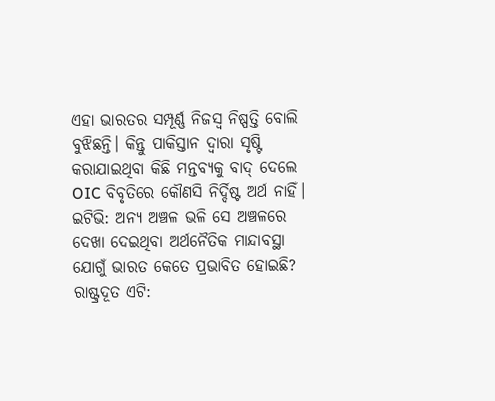ଏହା ଭାରତର ସମ୍ପୂର୍ଣ୍ଣ ନିଜସ୍ବ ନିଷ୍ପତ୍ତି ବୋଲି ବୁଝିଛନ୍ତି। କିନ୍ତୁ ପାକିସ୍ତାନ ଦ୍ବାରା ସୃଷ୍ଟି କରାଯାଇଥିବା କିଛି ମନ୍ତବ୍ୟକୁ ବାଦ୍ ଦେଲେ OIC ବିବୃତିରେ କୌଣସି ନିର୍ଦ୍ଦିଷ୍ଟ ଅର୍ଥ ନାହିଁ।
ଇଟିଭି: ଅନ୍ୟ ଅଞ୍ଚଳ ଭଳି ସେ ଅଞ୍ଚଳରେ ଦେଖା ଦେଇଥିବା ଅର୍ଥନୈତିକ ମାନ୍ଦାବସ୍ଥା ଯୋଗୁଁ ଭାରତ କେତେ ପ୍ରଭାବିତ ହୋଇଛି?
ରାଷ୍ଟ୍ରଦୂତ ଏଟି: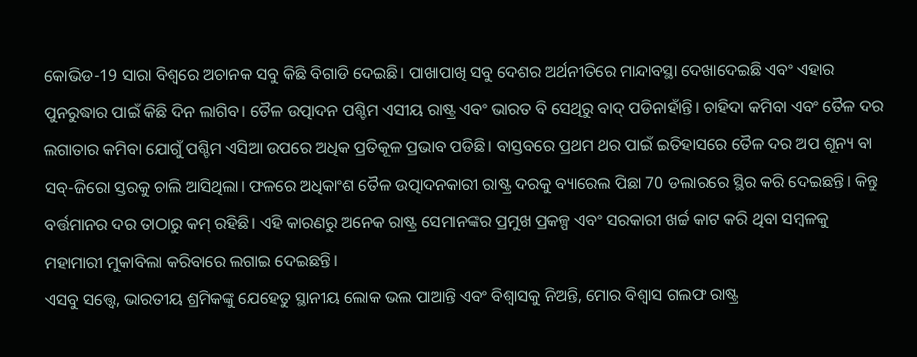କୋଭିଡ-19 ସାରା ବିଶ୍ବରେ ଅଚାନକ ସବୁ କିଛି ବିଗାଡି ଦେଇଛି। ପାଖାପାଖି ସବୁ ଦେଶର ଅର୍ଥନୀତିରେ ମାନ୍ଦାବସ୍ଥା ଦେଖାଦେଇଛି ଏବଂ ଏହାର ପୁନରୁଦ୍ଧାର ପାଇଁ କିଛି ଦିନ ଲାଗିବ। ତୈଳ ଉତ୍ପାଦନ ପଶ୍ଚିମ ଏସୀୟ ରାଷ୍ଟ୍ର ଏବଂ ଭାରତ ବି ସେଥିରୁ ବାଦ୍ ପଡିନାହାଁନ୍ତି। ଚାହିଦା କମିବା ଏବଂ ତୈଳ ଦର ଲଗାତାର କମିବା ଯୋଗୁଁ ପଶ୍ଚିମ ଏସିଆ ଉପରେ ଅଧିକ ପ୍ରତିକୂଳ ପ୍ରଭାବ ପଡିଛି। ବାସ୍ତବରେ ପ୍ରଥମ ଥର ପାଇଁ ଇତିହାସରେ ତୈଳ ଦର ଅପ ଶୂନ୍ୟ ବା ସବ୍-ଜିରୋ ସ୍ତରକୁ ଚାଲି ଆସିଥିଲା। ଫଳରେ ଅଧିକାଂଶ ତୈଳ ଉତ୍ପାଦନକାରୀ ରାଷ୍ଟ୍ର ଦରକୁ ବ୍ୟାରେଲ ପିଛା 70 ଡଲାରରେ ସ୍ଥିର କରି ଦେଇଛନ୍ତି। କିନ୍ତୁ ବର୍ତ୍ତମାନର ଦର ତାଠାରୁ କମ୍ ରହିଛି। ଏହି କାରଣରୁ ଅନେକ ରାଷ୍ଟ୍ର ସେମାନଙ୍କର ପ୍ରମୁଖ ପ୍ରକଳ୍ପ ଏବଂ ସରକାରୀ ଖର୍ଚ୍ଚ କାଟ କରି ଥିବା ସମ୍ବଳକୁ ମହାମାରୀ ମୁକାବିଲା କରିବାରେ ଲଗାଇ ଦେଇଛନ୍ତି।
ଏସବୁ ସତ୍ତ୍ବେ, ଭାରତୀୟ ଶ୍ରମିକଙ୍କୁ ଯେହେତୁ ସ୍ଥାନୀୟ ଲୋକ ଭଲ ପାଆନ୍ତି ଏବଂ ବିଶ୍ବାସକୁ ନିଅନ୍ତି, ମୋର ବିଶ୍ବାସ ଗଲଫ ରାଷ୍ଟ୍ର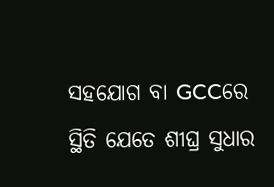ସହଯୋଗ ବା GCCରେ ସ୍ଥିତି ଯେତେ ଶୀଘ୍ର ସୁଧାର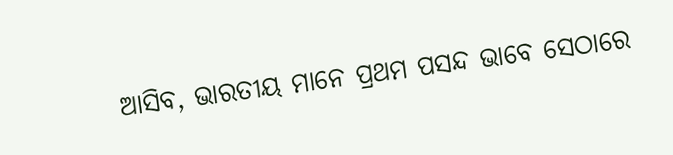ଆସିବ, ଭାରତୀୟ ମାନେ ପ୍ରଥମ ପସନ୍ଦ ଭାବେ ସେଠାରେ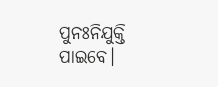ପୁନଃନିଯୁକ୍ତି ପାଇବେ।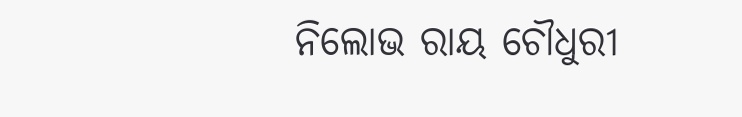ନିଲୋଭ ରାୟ ଚୌଧୁରୀ